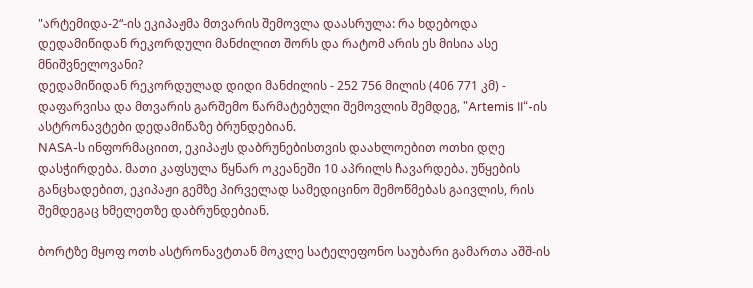"არტემიდა-2“-ის ეკიპაჟმა მთვარის შემოვლა დაასრულა: რა ხდებოდა დედამიწიდან რეკორდული მანძილით შორს და რატომ არის ეს მისია ასე მნიშვნელოვანი?
დედამიწიდან რეკორდულად დიდი მანძილის - 252 756 მილის (406 771 კმ) - დაფარვისა და მთვარის გარშემო წარმატებული შემოვლის შემდეგ, "Artemis II“-ის ასტრონავტები დედამიწაზე ბრუნდებიან.
NASA-ს ინფორმაციით, ეკიპაჟს დაბრუნებისთვის დაახლოებით ოთხი დღე დასჭირდება. მათი კაფსულა წყნარ ოკეანეში 10 აპრილს ჩავარდება. უწყების განცხადებით, ეკიპაჟი გემზე პირველად სამედიცინო შემოწმებას გაივლის, რის შემდეგაც ხმელეთზე დაბრუნდებიან.

ბორტზე მყოფ ოთხ ასტრონავტთან მოკლე სატელეფონო საუბარი გამართა აშშ-ის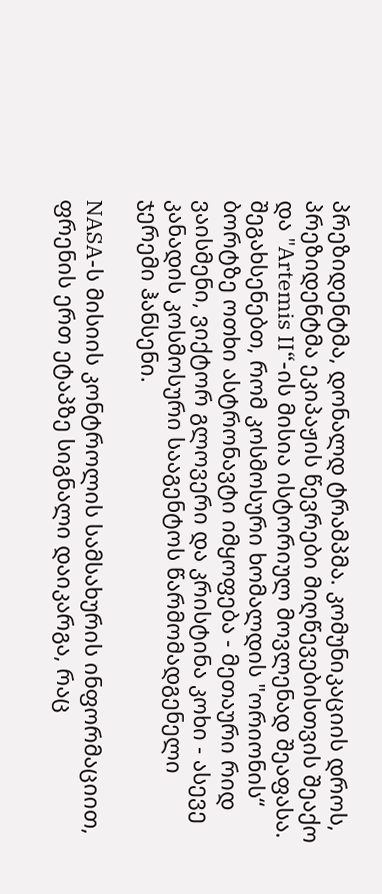პრეზიდენტმა, დონალდ ტრამპმა. კომუნიკაციის დროს, პრეზიდენტმა ეკიპაჟის წევრები მიღწევებისთვის შეაქო და "Artemis II“-ის მისია ისტორიულ მოვლენად შეაფასა.
შეგახსენებთ, რომ კოსმოსური ხომალდის "ორიონის“ ბორტზე ოთხი ასტრონავტი იმყოფება - მეთაური რიდ ვაისმენი, ვიქტორ გლოვერი და კრისტინა კოხი - ასევე კანადის კოსმოსური სააგენტოს წარმომადგენელი ჯერემი ჰანსენი.

NASA-ს მისიის კონტროლის სამსახურის ინფორმაციით, ფრენის ერთ ეტაპზე სიგნალი დაიკარგა, რაც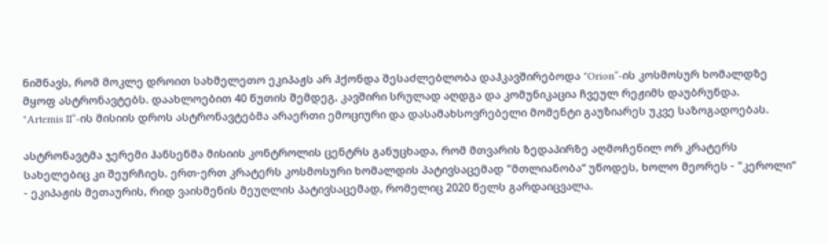ნიშნავს, რომ მოკლე დროით სახმელეთო ეკიპაჟს არ ჰქონდა შესაძლებლობა დაჰკავშირებოდა "Orion“-ის კოსმოსურ ხომალდზე მყოფ ასტრონავტებს. დაახლოებით 40 წუთის შემდეგ, კავშირი სრულად აღდგა და კომუნიკაცია ჩვეულ რეჟიმს დაუბრუნდა.
"Artemis II“-ის მისიის დროს ასტრონავტებმა არაერთი ემოციური და დასამახსოვრებელი მომენტი გაუზიარეს უკვე საზოგადოებას.

ასტრონავტმა ჯერემი ჰანსენმა მისიის კონტროლის ცენტრს განუცხადა, რომ მთვარის ზედაპირზე აღმოჩენილ ორ კრატერს სახელებიც კი შეურჩიეს. ერთ-ერთ კრატერს კოსმოსური ხომალდის პატივსაცემად "მთლიანობა“ უწოდეს, ხოლო მეორეს - "კეროლი“ - ეკიპაჟის მეთაურის, რიდ ვაისმენის მეუღლის პატივსაცემად, რომელიც 2020 წელს გარდაიცვალა.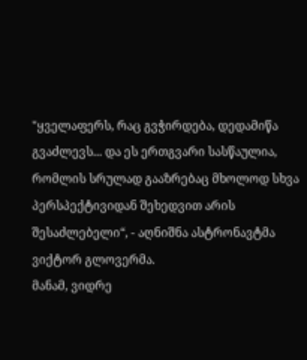"ყველაფერს, რაც გვჭირდება, დედამიწა გვაძლევს... და ეს ერთგვარი სასწაულია, რომლის სრულად გააზრებაც მხოლოდ სხვა პერსპექტივიდან შეხედვით არის შესაძლებელი“, - აღნიშნა ასტრონავტმა ვიქტორ გლოვერმა.
მანამ, ვიდრე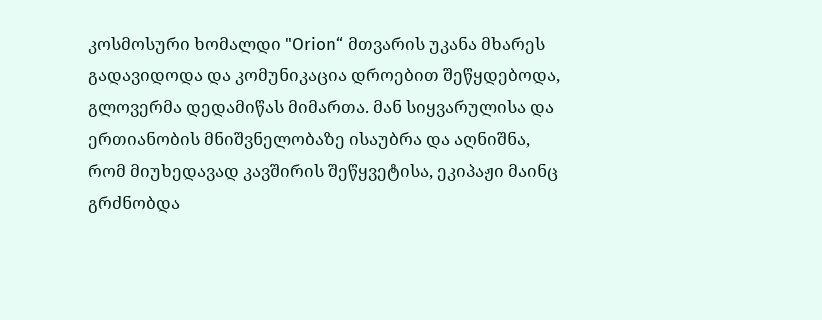კოსმოსური ხომალდი "Orion“ მთვარის უკანა მხარეს გადავიდოდა და კომუნიკაცია დროებით შეწყდებოდა, გლოვერმა დედამიწას მიმართა. მან სიყვარულისა და ერთიანობის მნიშვნელობაზე ისაუბრა და აღნიშნა, რომ მიუხედავად კავშირის შეწყვეტისა, ეკიპაჟი მაინც გრძნობდა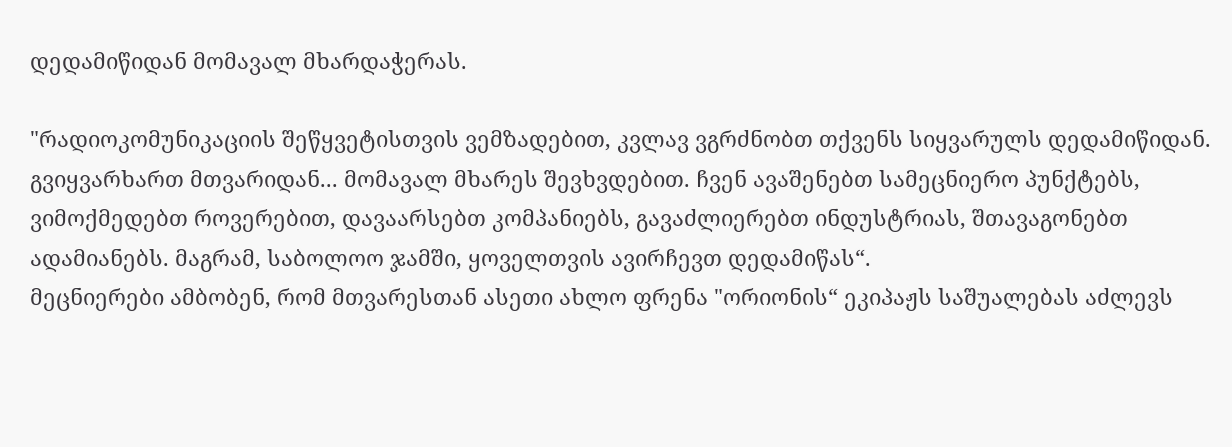დედამიწიდან მომავალ მხარდაჭერას.

"რადიოკომუნიკაციის შეწყვეტისთვის ვემზადებით, კვლავ ვგრძნობთ თქვენს სიყვარულს დედამიწიდან. გვიყვარხართ მთვარიდან... მომავალ მხარეს შევხვდებით. ჩვენ ავაშენებთ სამეცნიერო პუნქტებს, ვიმოქმედებთ როვერებით, დავაარსებთ კომპანიებს, გავაძლიერებთ ინდუსტრიას, შთავაგონებთ ადამიანებს. მაგრამ, საბოლოო ჯამში, ყოველთვის ავირჩევთ დედამიწას“.
მეცნიერები ამბობენ, რომ მთვარესთან ასეთი ახლო ფრენა "ორიონის“ ეკიპაჟს საშუალებას აძლევს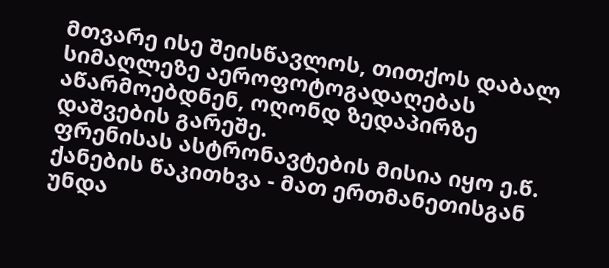მთვარე ისე შეისწავლოს, თითქოს დაბალ სიმაღლეზე აეროფოტოგადაღებას აწარმოებდნენ, ოღონდ ზედაპირზე დაშვების გარეშე.
ფრენისას ასტრონავტების მისია იყო ე.წ. ქანების წაკითხვა - მათ ერთმანეთისგან უნდა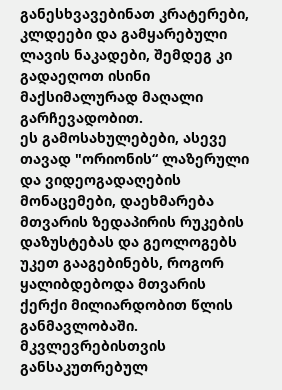განესხვავებინათ კრატერები, კლდეები და გამყარებული ლავის ნაკადები, შემდეგ კი გადაეღოთ ისინი მაქსიმალურად მაღალი გარჩევადობით.
ეს გამოსახულებები, ასევე თავად "ორიონის“ ლაზერული და ვიდეოგადაღების მონაცემები, დაეხმარება მთვარის ზედაპირის რუკების დაზუსტებას და გეოლოგებს უკეთ გააგებინებს, როგორ ყალიბდებოდა მთვარის ქერქი მილიარდობით წლის განმავლობაში.
მკვლევრებისთვის განსაკუთრებულ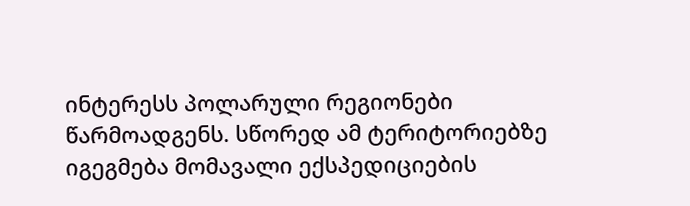ინტერესს პოლარული რეგიონები წარმოადგენს. სწორედ ამ ტერიტორიებზე იგეგმება მომავალი ექსპედიციების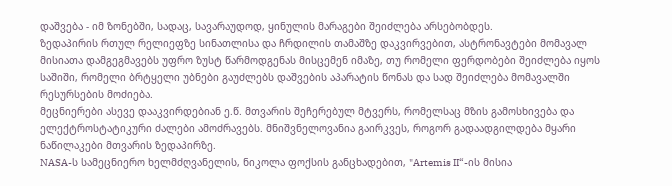დაშვება - იმ ზონებში, სადაც, სავარაუდოდ, ყინულის მარაგები შეიძლება არსებობდეს.
ზედაპირის რთულ რელიეფზე სინათლისა და ჩრდილის თამაშზე დაკვირვებით, ასტრონავტები მომავალ მისიათა დამგეგმავებს უფრო ზუსტ წარმოდგენას მისცემენ იმაზე, თუ რომელი ფერდობები შეიძლება იყოს საშიში, რომელი ბრტყელი უბნები გაუძლებს დაშვების აპარატის წონას და სად შეიძლება მომავალში რესურსების მოძიება.
მეცნიერები ასევე დააკვირდებიან ე.წ. მთვარის შეჩერებულ მტვერს, რომელსაც მზის გამოსხივება და ელექტროსტატიკური ძალები ამოძრავებს. მნიშვნელოვანია გაირკვეს, როგორ გადაადგილდება მყარი ნაწილაკები მთვარის ზედაპირზე.
NASA-ს სამეცნიერო ხელმძღვანელის, ნიკოლა ფოქსის განცხადებით, "Artemis II“-ის მისია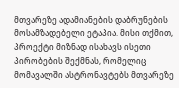მთვარეზე ადამიანების დაბრუნების მოსამზადებელი ეტაპია. მისი თქმით, პროექტი მიზნად ისახავს ისეთი პირობების შექმნას, რომელიც მომავალში ასტრონავტებს მთვარეზე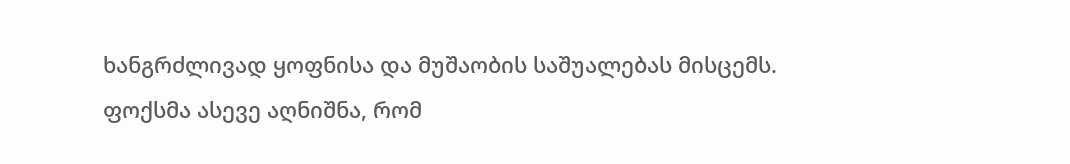ხანგრძლივად ყოფნისა და მუშაობის საშუალებას მისცემს.
ფოქსმა ასევე აღნიშნა, რომ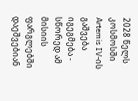2028 წელს კოსმოსში Artemis IV-ის გაშვება იგეგმება - სწორედ ამ მისიის ფარგლებში დაეშვებიან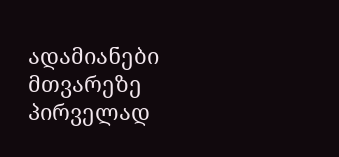ადამიანები მთვარეზე პირველად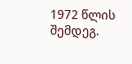1972 წლის შემდეგ.